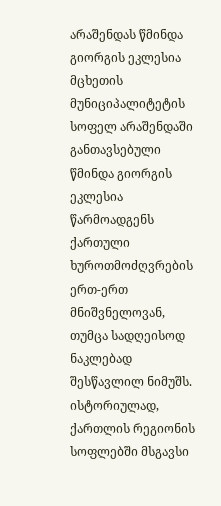არაშენდას წმინდა გიორგის ეკლესია
მცხეთის მუნიციპალიტეტის სოფელ არაშენდაში განთავსებული წმინდა გიორგის ეკლესია წარმოადგენს ქართული ხუროთმოძღვრების ერთ-ერთ მნიშვნელოვან, თუმცა სადღეისოდ ნაკლებად შესწავლილ ნიმუშს. ისტორიულად, ქართლის რეგიონის სოფლებში მსგავსი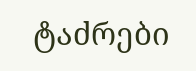ტაძრები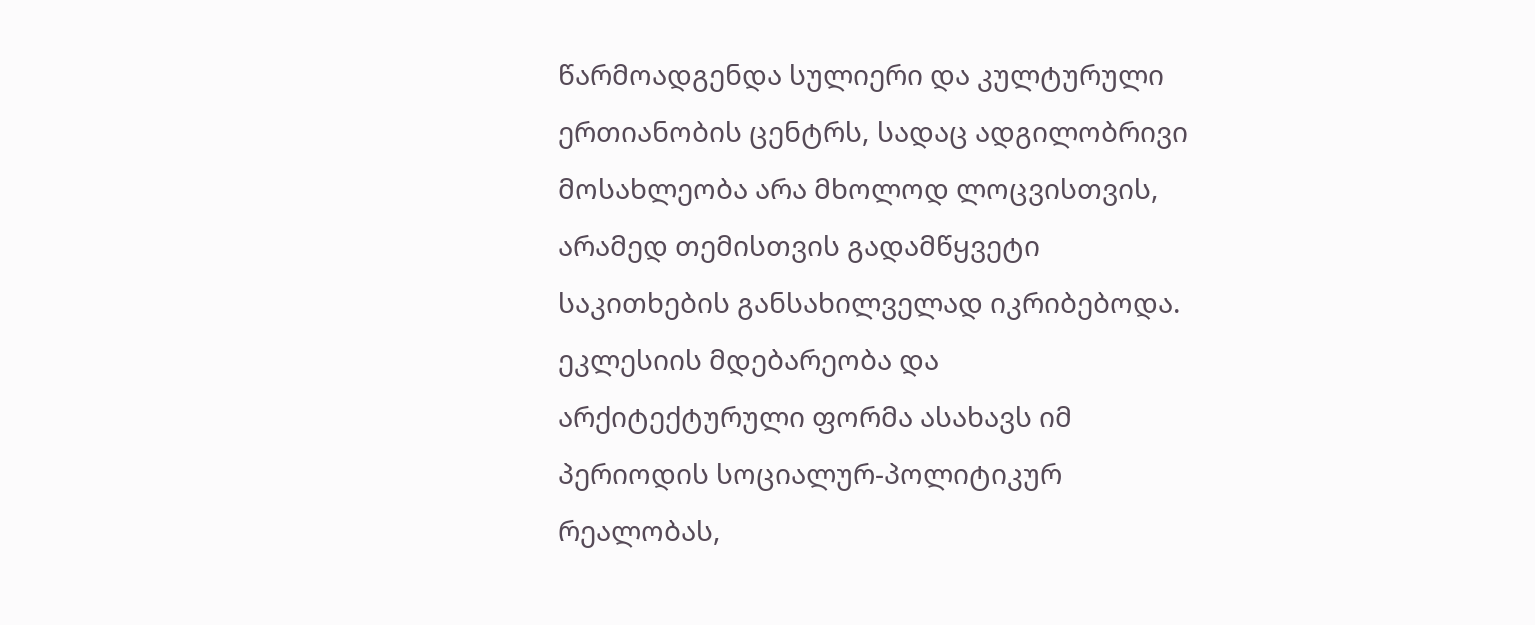წარმოადგენდა სულიერი და კულტურული ერთიანობის ცენტრს, სადაც ადგილობრივი მოსახლეობა არა მხოლოდ ლოცვისთვის, არამედ თემისთვის გადამწყვეტი საკითხების განსახილველად იკრიბებოდა.
ეკლესიის მდებარეობა და არქიტექტურული ფორმა ასახავს იმ პერიოდის სოციალურ-პოლიტიკურ რეალობას,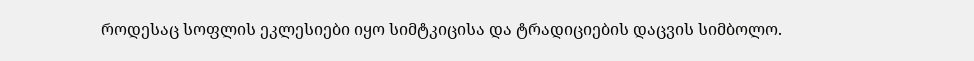როდესაც სოფლის ეკლესიები იყო სიმტკიცისა და ტრადიციების დაცვის სიმბოლო.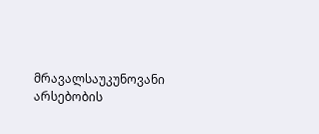მრავალსაუკუნოვანი არსებობის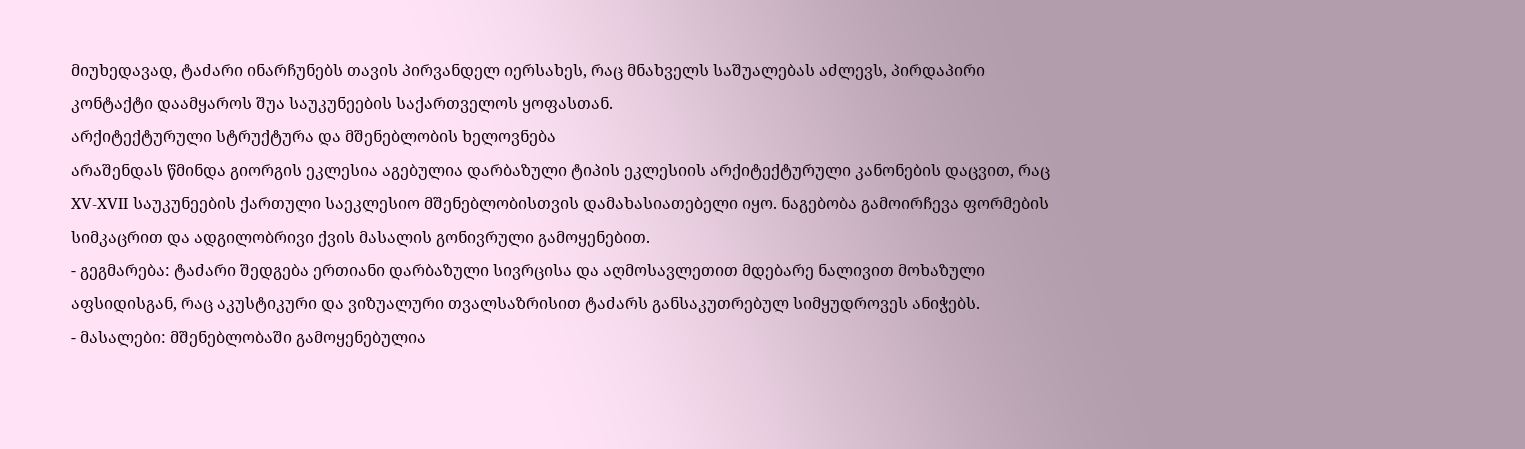მიუხედავად, ტაძარი ინარჩუნებს თავის პირვანდელ იერსახეს, რაც მნახველს საშუალებას აძლევს, პირდაპირი კონტაქტი დაამყაროს შუა საუკუნეების საქართველოს ყოფასთან.
არქიტექტურული სტრუქტურა და მშენებლობის ხელოვნება
არაშენდას წმინდა გიორგის ეკლესია აგებულია დარბაზული ტიპის ეკლესიის არქიტექტურული კანონების დაცვით, რაც XV-XVII საუკუნეების ქართული საეკლესიო მშენებლობისთვის დამახასიათებელი იყო. ნაგებობა გამოირჩევა ფორმების სიმკაცრით და ადგილობრივი ქვის მასალის გონივრული გამოყენებით.
- გეგმარება: ტაძარი შედგება ერთიანი დარბაზული სივრცისა და აღმოსავლეთით მდებარე ნალივით მოხაზული აფსიდისგან, რაც აკუსტიკური და ვიზუალური თვალსაზრისით ტაძარს განსაკუთრებულ სიმყუდროვეს ანიჭებს.
- მასალები: მშენებლობაში გამოყენებულია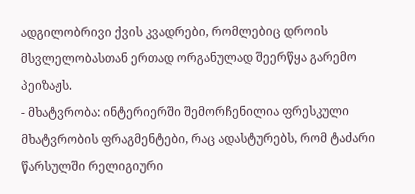ადგილობრივი ქვის კვადრები, რომლებიც დროის მსვლელობასთან ერთად ორგანულად შეერწყა გარემო პეიზაჟს.
- მხატვრობა: ინტერიერში შემორჩენილია ფრესკული მხატვრობის ფრაგმენტები, რაც ადასტურებს, რომ ტაძარი წარსულში რელიგიური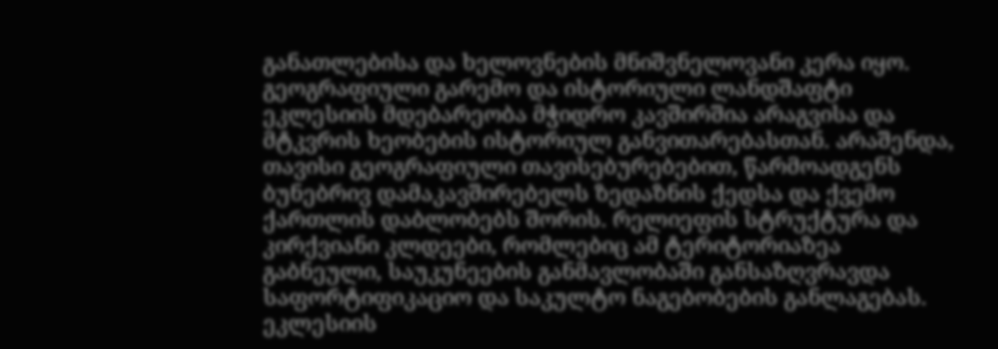განათლებისა და ხელოვნების მნიშვნელოვანი კერა იყო.
გეოგრაფიული გარემო და ისტორიული ლანდშაფტი
ეკლესიის მდებარეობა მჭიდრო კავშირშია არაგვისა და მტკვრის ხეობების ისტორიულ განვითარებასთან. არაშენდა, თავისი გეოგრაფიული თავისებურებებით, წარმოადგენს ბუნებრივ დამაკავშირებელს ზედაზნის ქედსა და ქვემო ქართლის დაბლობებს შორის. რელიეფის სტრუქტურა და კირქვიანი კლდეები, რომლებიც ამ ტერიტორიაზეა გაბნეული, საუკუნეების განმავლობაში განსაზღვრავდა საფორტიფიკაციო და საკულტო ნაგებობების განლაგებას.
ეკლესიის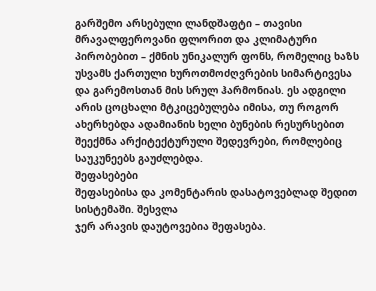გარშემო არსებული ლანდშაფტი – თავისი მრავალფეროვანი ფლორით და კლიმატური პირობებით – ქმნის უნიკალურ ფონს, რომელიც ხაზს უსვამს ქართული ხუროთმოძღვრების სიმარტივესა და გარემოსთან მის სრულ ჰარმონიას. ეს ადგილი არის ცოცხალი მტკიცებულება იმისა, თუ როგორ ახერხებდა ადამიანის ხელი ბუნების რესურსებით შეექმნა არქიტექტურული შედევრები, რომლებიც საუკუნეებს გაუძლებდა.
შეფასებები
შეფასებისა და კომენტარის დასატოვებლად შედით სისტემაში. შესვლა
ჯერ არავის დაუტოვებია შეფასება.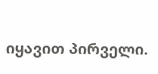იყავით პირველი.